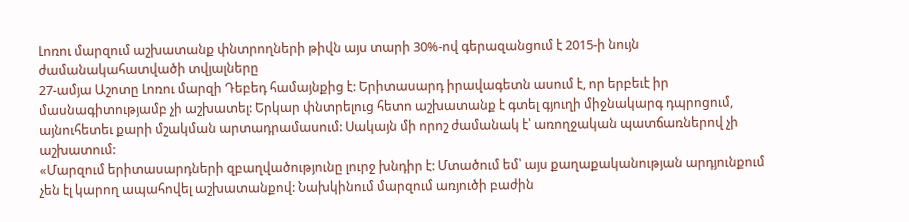Լոռու մարզում աշխատանք փնտրողների թիվն այս տարի 30%-ով գերազանցում է 2015-ի նույն ժամանակահատվածի տվյալները
27-ամյա Աշոտը Լոռու մարզի Դեբեդ համայնքից է: Երիտասարդ իրավագետն ասում է, որ երբեւէ իր մասնագիտությամբ չի աշխատել: Երկար փնտրելուց հետո աշխատանք է գտել գյուղի միջնակարգ դպրոցում, այնուհետեւ քարի մշակման արտադրամասում: Սակայն մի որոշ ժամանակ է՝ առողջական պատճառներով չի աշխատում:
«Մարզում երիտասարդների զբաղվածությունը լուրջ խնդիր է: Մտածում եմ՝ այս քաղաքականության արդյունքում չեն էլ կարող ապահովել աշխատանքով: Նախկինում մարզում առյուծի բաժին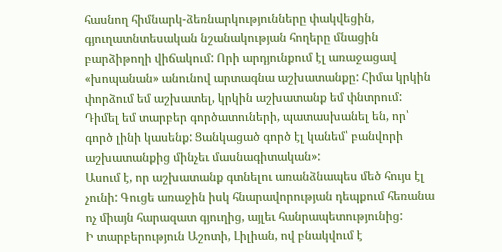հասնող հիմնարկ-ձեռնարկությունները փակվեցին, գյուղատնտեսական նշանակության հողերը մնացին բարձիթողի վիճակում: Որի արդյունքում էլ առաջացավ «խոպանան» անունով արտագնա աշխատանքը: Հիմա կրկին փորձում եմ աշխատել, կրկին աշխատանք եմ փնտրում: Դիմել եմ տարբեր գործատուների, պատասխանել են, որ՝ գործ լինի կասենք: Ցանկացած գործ էլ կանեմ՝ բանվորի աշխատանքից մինչեւ մասնագիտական»:
Ասում է, որ աշխատանք գտնելու առանձնապես մեծ հույս էլ չունի: Գուցե առաջին իսկ հնարավորության դեպքում հեռանա ոչ միայն հարազատ գյուղից, այլեւ հանրապետությունից:
Ի տարբերություն Աշոտի, Լիլիան, ով բնակվում է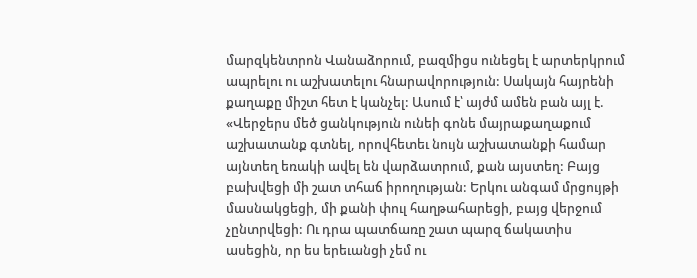մարզկենտրոն Վանաձորում, բազմիցս ունեցել է արտերկրում ապրելու ու աշխատելու հնարավորություն: Սակայն հայրենի քաղաքը միշտ հետ է կանչել: Ասում է՝ այժմ ամեն բան այլ է. «Վերջերս մեծ ցանկություն ունեի գոնե մայրաքաղաքում աշխատանք գտնել, որովհետեւ նույն աշխատանքի համար այնտեղ եռակի ավել են վարձատրում, քան այստեղ: Բայց բախվեցի մի շատ տհաճ իրողության: Երկու անգամ մրցույթի մասնակցեցի, մի քանի փուլ հաղթահարեցի, բայց վերջում չընտրվեցի: Ու դրա պատճառը շատ պարզ ճակատիս ասեցին, որ ես երեւանցի չեմ ու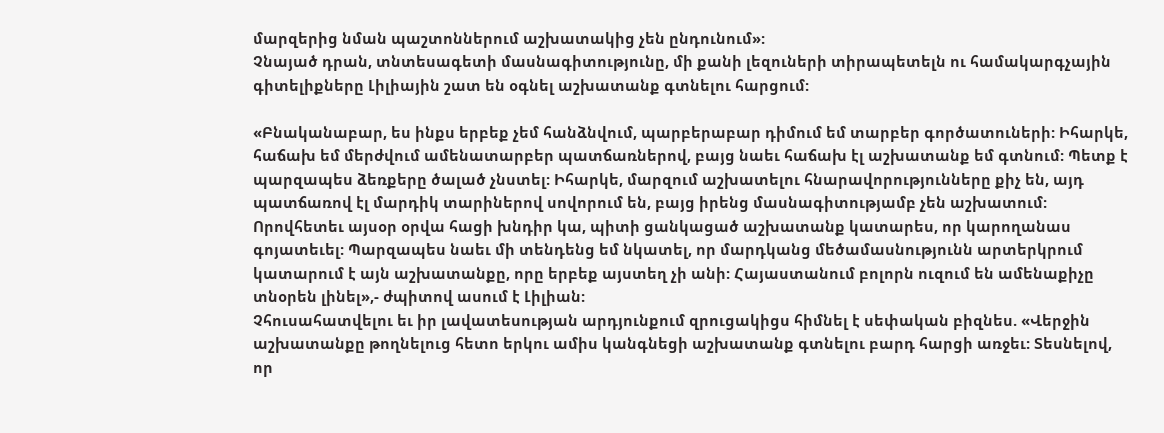մարզերից նման պաշտոններում աշխատակից չեն ընդունում»:
Չնայած դրան, տնտեսագետի մասնագիտությունը, մի քանի լեզուների տիրապետելն ու համակարգչային գիտելիքները Լիլիային շատ են օգնել աշխատանք գտնելու հարցում:

«Բնականաբար, ես ինքս երբեք չեմ հանձնվում, պարբերաբար դիմում եմ տարբեր գործատուների: Իհարկե, հաճախ եմ մերժվում ամենատարբեր պատճառներով, բայց նաեւ հաճախ էլ աշխատանք եմ գտնում: Պետք է պարզապես ձեռքերը ծալած չնստել: Իհարկե, մարզում աշխատելու հնարավորությունները քիչ են, այդ պատճառով էլ մարդիկ տարիներով սովորում են, բայց իրենց մասնագիտությամբ չեն աշխատում: Որովհետեւ այսօր օրվա հացի խնդիր կա, պիտի ցանկացած աշխատանք կատարես, որ կարողանաս գոյատեւել: Պարզապես նաեւ մի տենդենց եմ նկատել, որ մարդկանց մեծամասնությունն արտերկրում կատարում է այն աշխատանքը, որը երբեք այստեղ չի անի: Հայաստանում բոլորն ուզում են ամենաքիչը տնօրեն լինել»,- ժպիտով ասում է Լիլիան:
Չհուսահատվելու եւ իր լավատեսության արդյունքում զրուցակիցս հիմնել է սեփական բիզնես. «Վերջին աշխատանքը թողնելուց հետո երկու ամիս կանգնեցի աշխատանք գտնելու բարդ հարցի առջեւ: Տեսնելով, որ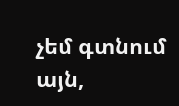չեմ գտնում այն,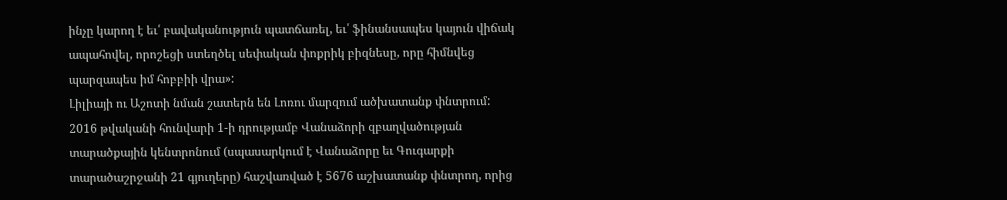ինչը կարող է եւ՛ բավականություն պատճառել, եւ՛ ֆինանսապես կայուն վիճակ ապահովել, որոշեցի ստեղծել սեփական փոքրիկ բիզնեսը, որը հիմնվեց պարզապես իմ հոբբիի վրա»:
Լիլիայի ու Աշոտի նման շատերն են Լոռու մարզում ածխատանք փնտրում:
2016 թվականի հունվարի 1-ի դրությամբ Վանաձորի զբաղվածության տարածքային կենտրոնում (սպասարկում է Վանաձորը եւ Գուգարքի տարածաշրջանի 21 գյուղերը) հաշվառված է 5676 աշխատանք փնտրող, որից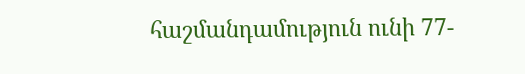հաշմանդամություն ունի 77-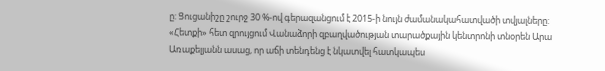ը: Ցուցանիշը շուրջ 30 %-ով գերազանցում է 2015-ի նույն ժամանակահատվածի տվյալները: «Հետքի» հետ զրույցում Վանաձորի զբաղվածության տարածքային կենտրոնի տնօրեն Արա Առաքելյանն ասաց, որ աճի տենդենց է նկատվել հատկապես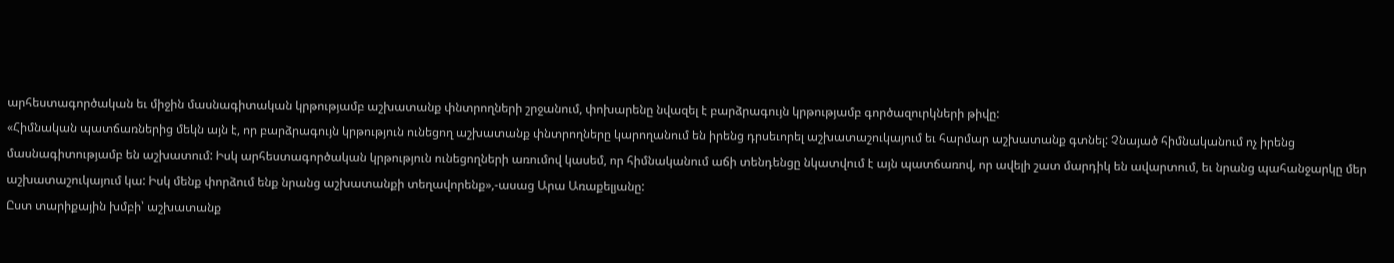արհեստագործական եւ միջին մասնագիտական կրթությամբ աշխատանք փնտրողների շրջանում, փոխարենը նվազել է բարձրագույն կրթությամբ գործազուրկների թիվը:
«Հիմնական պատճառներից մեկն այն է, որ բարձրագույն կրթություն ունեցող աշխատանք փնտրողները կարողանում են իրենց դրսեւորել աշխատաշուկայում եւ հարմար աշխատանք գտնել: Չնայած հիմնականում ոչ իրենց մասնագիտությամբ են աշխատում: Իսկ արհեստագործական կրթություն ունեցողների առումով կասեմ, որ հիմնականում աճի տենդենցը նկատվում է այն պատճառով, որ ավելի շատ մարդիկ են ավարտում, եւ նրանց պահանջարկը մեր աշխատաշուկայում կա: Իսկ մենք փորձում ենք նրանց աշխատանքի տեղավորենք»,-ասաց Արա Առաքելյանը:
Ըստ տարիքային խմբի՝ աշխատանք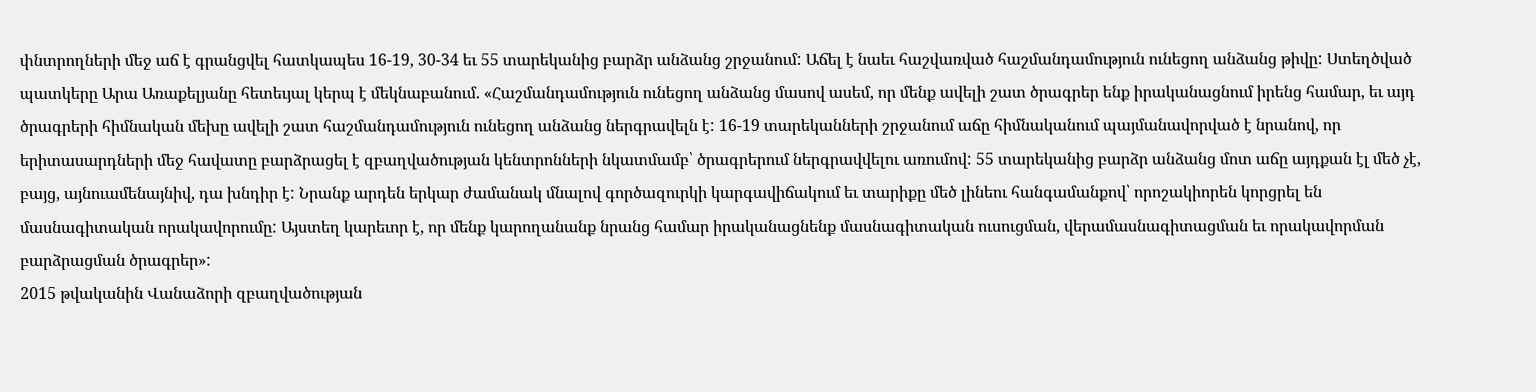փնտրողների մեջ աճ է գրանցվել հատկապես 16-19, 30-34 եւ 55 տարեկանից բարձր անձանց շրջանում: Աճել է նաեւ հաշվառված հաշմանդամություն ունեցող անձանց թիվը: Ստեղծված պատկերը Արա Առաքելյանը հետեւյալ կերպ է մեկնաբանում. «Հաշմանդամություն ունեցող անձանց մասով ասեմ, որ մենք ավելի շատ ծրագրեր ենք իրականացնում իրենց համար, եւ այդ ծրագրերի հիմնական մեխը ավելի շատ հաշմանդամություն ունեցող անձանց ներգրավելն է: 16-19 տարեկանների շրջանում աճը հիմնականում պայմանավորված է նրանով, որ երիտասարդների մեջ հավատը բարձրացել է զբաղվածության կենտրոնների նկատմամբ՝ ծրագրերում ներգրավվելու առումով: 55 տարեկանից բարձր անձանց մոտ աճը այդքան էլ մեծ չէ, բայց, այնուամենայնիվ, դա խնդիր է: Նրանք արդեն երկար ժամանակ մնալով գործազուրկի կարգավիճակում եւ տարիքը մեծ լինեու հանգամանքով՝ որոշակիորեն կորցրել են մասնագիտական որակավորումը: Այստեղ կարեւոր է, որ մենք կարողանանք նրանց համար իրականացնենք մասնագիտական ուսուցման, վերամասնագիտացման եւ որակավորման բարձրացման ծրագրեր»:
2015 թվականին Վանաձորի զբաղվածության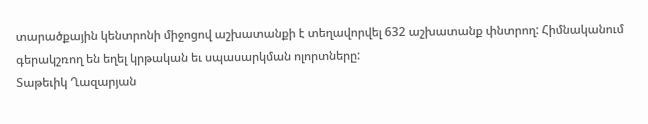տարածքային կենտրոնի միջոցով աշխատանքի է տեղավորվել 632 աշխատանք փնտրող: Հիմնականում գերակշռող են եղել կրթական եւ սպասարկման ոլորտները:
Տաթեւիկ Ղազարյան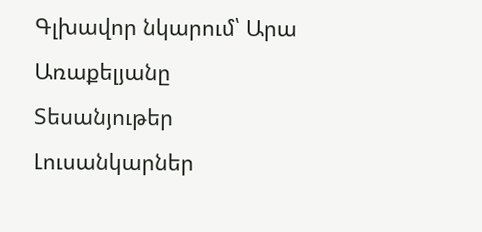Գլխավոր նկարում՝ Արա Առաքելյանը
Տեսանյութեր
Լուսանկարներ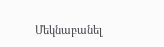Մեկնաբանել